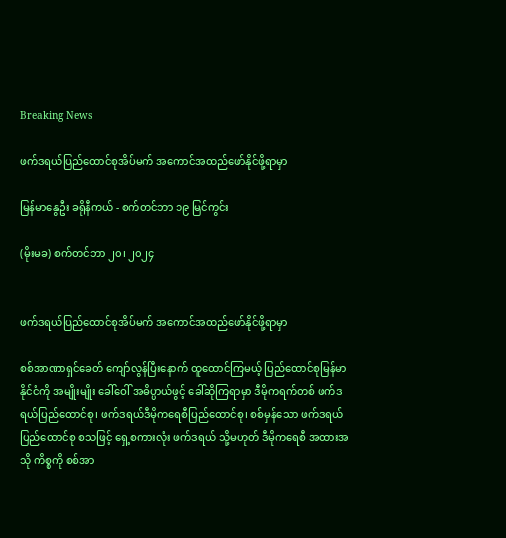Breaking News

ဖက်ဒရယ်ပြည်ထောင်စုအိပ်မက် အကောင်အထည်ဖော်နိုင်ဖို့ရာမှာ

မြန်မာနွေဦး ခရိုနီကယ် - စက်တင်ဘာ ၁၉ မြင်ကွင်း

(မိုးမခ) စက်တင်ဘာ ၂၀၊ ၂၀၂၄


ဖက်ဒရယ်ပြည်ထောင်စုအိပ်မက် အကောင်အထည်ဖော်နိုင်ဖို့ရာမှာ

စစ်အာဏာရှင်ခေတ် ကျော်လွန်ပြီးနောက် ထူထောင်ကြမယ့် ပြည်ထောင်စုမြန်မာနိုင်ငံကို အမျိုးမျိုး ခေါ်ဝေါ် အဓိပ္ပာယ်ဖွင့် ခေါ်ဆိုကြရာမှာ ဒီမိုကရက်တစ် ဖက်ဒရယ်ပြည်ထောင်စု၊ ဖက်ဒရယ်ဒီမိုကရေစီပြည်ထောင်စု၊ စစ်မှန်သော ဖက်ဒရယ်ပြည်ထောင်စု စသဖြင့် ရှေ့စကားလုံး ဖက်ဒရယ် သို့မဟုတ် ဒီမိုကရေစီ အထားအသို ကိစ္စကို စစ်အာ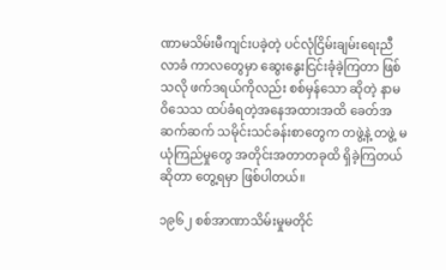ဏာမသိမ်းမီကျင်းပခဲ့တဲ့ ပင်လုံငြိမ်းချမ်းရေးညီလာခံ ကာလတွေမှာ ဆွေးနွေးငြင်းခုံခဲ့ကြတာ ဖြစ်သလို ဖက်ဒရယ်ကိုလည်း စစ်မှန်သော ဆိုတဲ့ နာမဝိသေသ ထပ်ခံရတဲ့အနေအထားအထိ ခေတ်အဆက်ဆက် သမိုင်းသင်ခန်းစာတွေက တဖွဲ့နဲ့ တဖွဲ့ မယုံကြည်မှုတွေ အတိုင်းအတာတခုထိ ရှိခဲ့ကြတယ် ဆိုတာ တွေ့ရမှာ ဖြစ်ပါတယ်။

၁၉၆၂ စစ်အာဏာသိမ်းမှုမတိုင်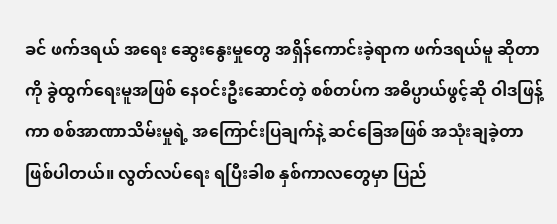ခင် ဖက်ဒရယ် အရေး ဆွေးနွေးမှုတွေ အရှိန်ကောင်းခဲ့ရာက ဖက်ဒရယ်မူ ဆိုတာကို ခွဲထွက်ရေးမူအဖြစ် နေဝင်းဦးဆောင်တဲ့ စစ်တပ်က အဓိပ္ပာယ်ဖွင့်ဆို ဝါဒဖြန့်ကာ စစ်အာဏာသိမ်းမှုရဲ့ အကြောင်းပြချက်နဲ့ ဆင်ခြေအဖြစ် အသုံးချခဲ့တာ ဖြစ်ပါတယ်။ လွတ်လပ်ရေး ရပြီးခါစ နှစ်ကာလတွေမှာ ပြည်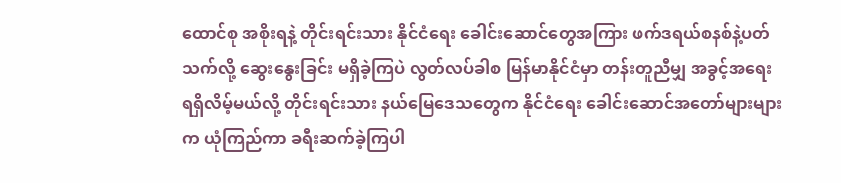ထောင်စု အစိုးရနဲ့ တိုင်းရင်းသား နိုင်ငံရေး ခေါင်းဆောင်တွေအကြား ဖက်ဒရယ်စနစ်နဲ့ပတ်သက်လို့ ဆွေးနွေးခြင်း မရှိခဲ့ကြပဲ လွတ်လပ်ခါစ မြန်မာနိုင်ငံမှာ တန်းတူညီမျှ အခွင့်အရေး ရရှိလိမ့်မယ်လို့ တိုင်းရင်းသား နယ်မြေဒေသတွေက နိုင်ငံရေး ခေါင်းဆောင်အတော်များများက ယုံကြည်ကာ ခရီးဆက်ခဲ့ကြပါ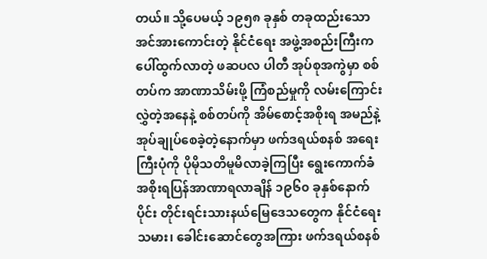တယ်။ သို့ပေမယ့် ၁၉၅၈ ခုနှစ် တခုထည်းသော အင်အားကောင်းတဲ့ နိုင်ငံရေး အဖွဲ့အစည်းကြီးက ပေါ်ထွက်လာတဲ့ ဖဆပလ ပါတီ အုပ်စုအကွဲမှာ စစ်တပ်က အာဏာသိမ်းဖို့ ကြံစည်မှုကို လမ်းကြောင်းလွှဲတဲ့အနေနဲ့ စစ်တပ်ကို အိမ်စောင့်အစိုးရ အမည်နဲ့ အုပ်ချုပ်စေခဲ့တဲ့နောက်မှာ ဖက်ဒရယ်စနစ် အရေးကြီးပုံကို ပိုမိုသတိမူမိလာခဲ့ကြပြီး ရွေးကောက်ခံ အစိုးရပြန်အာဏာရလာချိန် ၁၉၆၀ ခုနှစ်နောက်ပိုင်း တိုင်းရင်းသားနယ်မြေဒေသတွေက နိုင်ငံရေးသမား၊ ခေါင်းဆောင်တွေအကြား ဖက်ဒရယ်စနစ်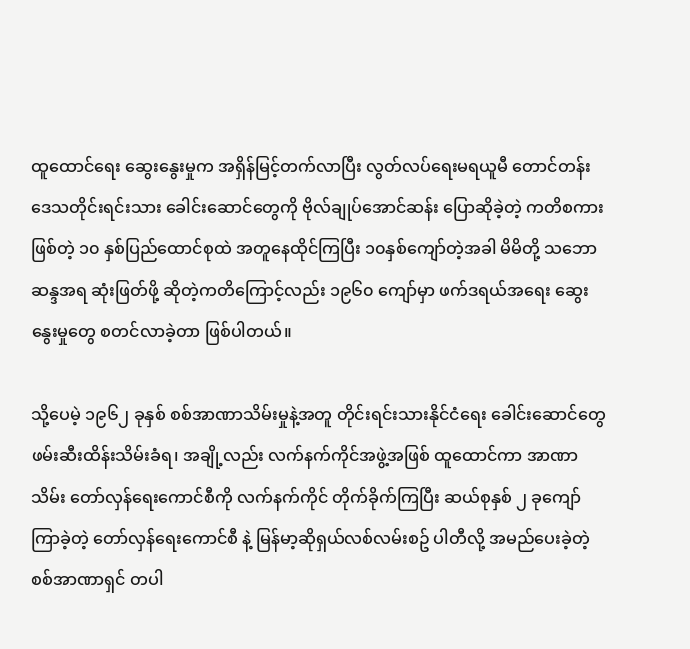ထူထောင်ရေး ဆွေးနွေးမှုက အရှိန်မြင့်တက်လာပြီး လွတ်လပ်ရေးမရယူမီ တောင်တန်းဒေသတိုင်းရင်းသား ခေါင်းဆောင်တွေကို ဗိုလ်ချုပ်အောင်ဆန်း ပြောဆိုခဲ့တဲ့ ကတိစကားဖြစ်တဲ့ ၁၀ နှစ်ပြည်ထောင်စုထဲ အတူနေထိုင်ကြပြီး ၁၀နှစ်ကျော်တဲ့အခါ မိမိတို့ သဘောဆန္ဒအရ ဆုံးဖြတ်ဖို့ ဆိုတဲ့ကတိကြောင့်လည်း ၁၉၆၀ ကျော်မှာ ဖက်ဒရယ်အရေး ဆွေးနွေးမှုတွေ စတင်လာခဲ့တာ ဖြစ်ပါတယ်။

သို့ပေမဲ့ ၁၉၆၂ ခုနှစ် စစ်အာဏာသိမ်းမှုနဲ့အတူ တိုင်းရင်းသားနိုင်ငံရေး ခေါင်းဆောင်တွေ ဖမ်းဆီးထိန်းသိမ်းခံရ၊ အချို့လည်း လက်နက်ကိုင်အဖွဲ့အဖြစ် ထူထောင်ကာ အာဏာသိမ်း တော်လှန်ရေးကောင်စီကို လက်နက်ကိုင် တိုက်ခိုက်ကြပြီး ဆယ်စုနှစ် ၂ ခုကျော်ကြာခဲ့တဲ့ တော်လှန်ရေးကောင်စီ နဲ့ မြန်မာ့ဆိုရှယ်လစ်လမ်းစဥ် ပါတီလို့ အမည်ပေးခဲ့တဲ့ စစ်အာဏာရှင် တပါ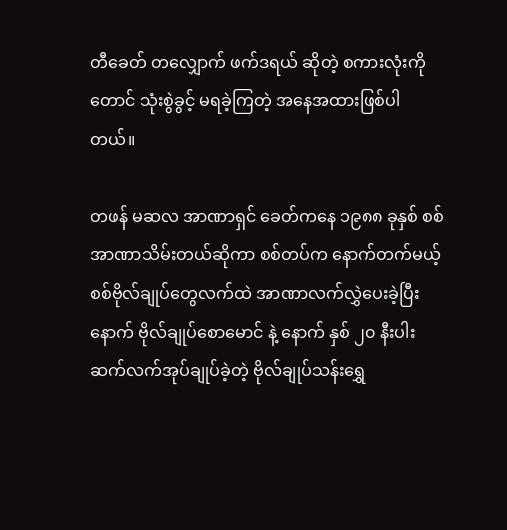တီခေတ် တလျှောက် ဖက်ဒရယ် ဆိုတဲ့ စကားလုံးကိုတောင် သုံးစွဲခွင့် မရခဲ့ကြတဲ့ အနေအထားဖြစ်ပါတယ်။

တဖန် မဆလ အာဏာရှင် ခေတ်ကနေ ၁၉၈၈ ခုနှစ် စစ်အာဏာသိမ်းတယ်ဆိုကာ စစ်တပ်က နောက်တက်မယ့် စစ်ဗိုလ်ချုပ်တွေလက်ထဲ အာဏာလက်လွှဲပေးခဲ့ပြီးနောက် ဗိုလ်ချုပ်စောမောင် နဲ့ နောက် နှစ် ၂၀ နီးပါး ဆက်လက်အုပ်ချုပ်ခဲ့တဲ့ ဗိုလ်ချုပ်သန်းရွှေ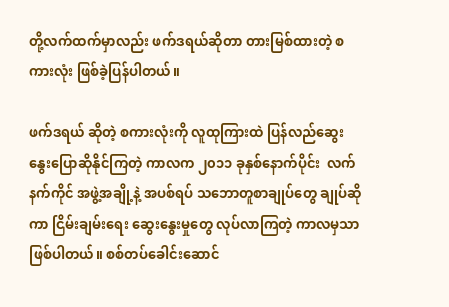တို့လက်ထက်မှာလည်း ဖက်ဒရယ်ဆိုတာ တားမြစ်ထားတဲ့ စကားလုံး ဖြစ်ခဲ့ပြန်ပါတယ်။

ဖက်ဒရယ် ဆိုတဲ့ စကားလုံးကို လူထုကြားထဲ ပြန်လည်ဆွေးနွေးပြောဆိုနိုင်ကြတဲ့ ကာလက ၂၀၁၁ ခုနှစ်နောက်ပိုင်း  လက်နက်ကိုင် အဖွဲ့အချို့နဲ့ အပစ်ရပ် သဘောတူစာချုပ်တွေ ချုပ်ဆိုကာ ငြိမ်းချမ်းရေး ဆွေးနွေးမှုတွေ လုပ်လာကြတဲ့ ကာလမှသာ ဖြစ်ပါတယ်။ စစ်တပ်ခေါင်းဆောင်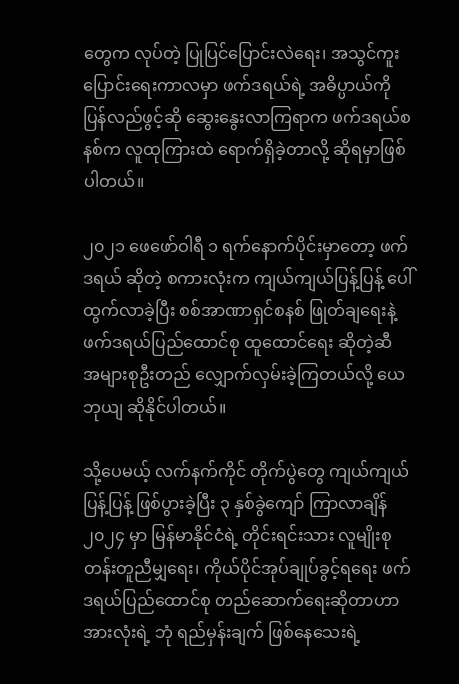တွေက လုပ်တဲ့ ပြုပြင်ပြောင်းလဲရေး၊ အသွင်ကူးပြောင်းရေးကာလမှာ ဖက်ဒရယ်ရဲ့ အဓိပ္ပာယ်ကို ပြန်လည်ဖွင့်ဆို ဆွေးနွေးလာကြရာက ဖက်ဒရယ်စနစ်က လူထုကြားထဲ ရောက်ရှိခဲ့တာလို့ ဆိုရမှာဖြစ်ပါတယ်။

၂၀၂၁ ဖေဖော်ဝါရီ ၁ ရက်နောက်ပိုင်းမှာတော့ ဖက်ဒရယ် ဆိုတဲ့ စကားလုံးက ကျယ်ကျယ်ပြန့်ပြန့် ပေါ်ထွက်လာခဲ့ပြီး စစ်အာဏာရှင်စနစ် ဖြုတ်ချရေးနဲ့ ဖက်ဒရယ်ပြည်ထောင်စု ထူထောင်ရေး ဆိုတဲ့ဆီ အများစုဦးတည် လျှောက်လှမ်းခဲ့ကြတယ်လို့ ယေဘုယျ ဆိုနိုင်ပါတယ်။

သို့ပေမယ့် လက်နက်ကိုင် တိုက်ပွဲတွေ ကျယ်ကျယ်ပြန့်ပြန့် ဖြစ်ပွားခဲ့ပြီး ၃ နှစ်ခွဲကျော် ကြာလာချိန် ၂၀၂၄ မှာ မြန်မာနိုင်ငံရဲ့ တိုင်းရင်းသား လူမျိုးစုတန်းတူညီမျှရေး၊ ကိုယ်ပိုင်အုပ်ချုပ်ခွင့်ရရေး ဖက်ဒရယ်ပြည်ထောင်စု တည်ဆောက်ရေးဆိုတာဟာ အားလုံးရဲ့ ဘုံ ရည်မှန်းချက် ဖြစ်နေသေးရဲ့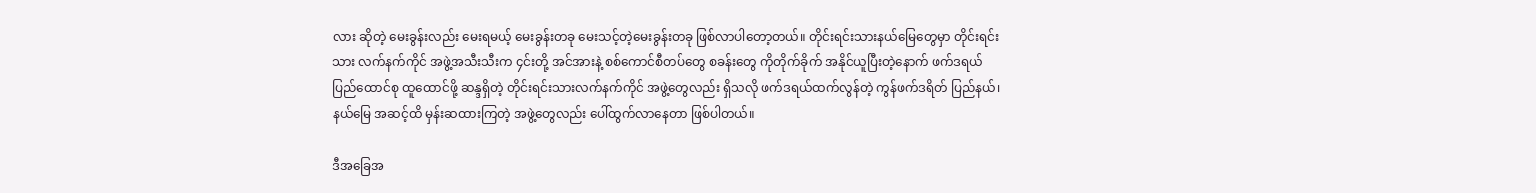လား ဆိုတဲ့ မေးခွန်းလည်း မေးရမယ့် မေးခွန်းတခု မေးသင့်တဲ့မေးခွန်းတခု ဖြစ်လာပါတော့တယ်။ တိုင်းရင်းသားနယ်မြေတွေမှာ တိုင်းရင်းသား လက်နက်ကိုင် အဖွဲ့အသီးသီးက ၄င်းတို့ အင်အားနဲ့ စစ်ကောင်စီတပ်တွေ စခန်းတွေ ကိုတိုက်ခိုက် အနိုင်ယူပြီးတဲ့နောက် ဖက်ဒရယ် ပြည်ထောင်စု ထူထောင်ဖို့ ဆန္ဒရှိတဲ့ တိုင်းရင်းသားလက်နက်ကိုင် အဖွဲ့တွေလည်း ရှိသလို ဖက်ဒရယ်ထက်လွန်တဲ့ ကွန်ဖက်ဒရိတ် ပြည်နယ်၊ နယ်မြေ အဆင့်ထိ မှန်းဆထားကြတဲ့ အဖွဲ့တွေလည်း ပေါ်ထွက်လာနေတာ ဖြစ်ပါတယ်။

ဒီအခြေအ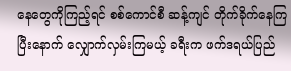နေတွေကိုကြည့်ရင် စစ်ကောင်စီ ဆန့်ကျင် တိုက်ခိုက်နေကြပြီးနောက် လျှောက်လှမ်းကြမယ့် ခရီးက ဖက်ဒရယ်ပြည်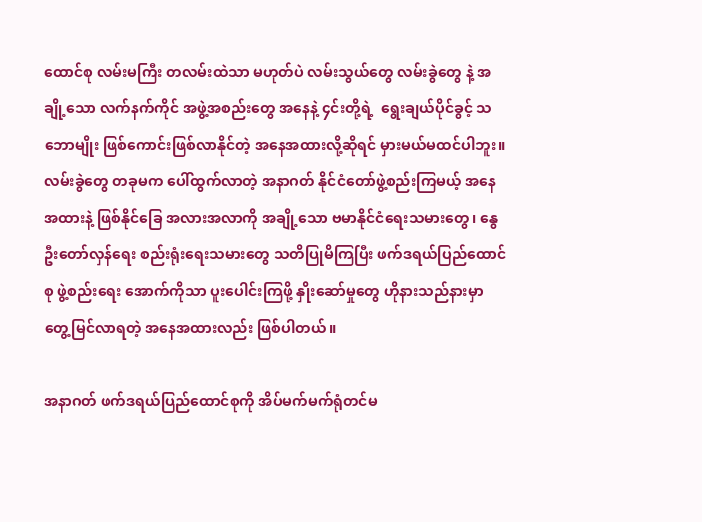ထောင်စု လမ်းမကြီး တလမ်းထဲသာ မဟုတ်ပဲ လမ်းသွယ်တွေ လမ်းခွဲတွေ နဲ့ အချို့သော လက်နက်ကိုင် အဖွဲ့အစည်းတွေ အနေနဲ့ ၄င်းတို့ရဲ့  ရွေးချယ်ပိုင်ခွင့် သဘောမျိုး ဖြစ်ကောင်းဖြစ်လာနိုင်တဲ့ အနေအထားလို့ဆိုရင် မှားမယ်မထင်ပါဘူး။ လမ်းခွဲတွေ တခုမက ပေါ်ထွက်လာတဲ့ အနာဂတ် နိုင်ငံတော်ဖွဲ့စည်းကြမယ့် အနေအထားနဲ့ ဖြစ်နိုင်ခြေ အလားအလာကို အချို့သော ဗမာနိုင်ငံရေးသမားတွေ၊ နွေဦးတော်လှန်ရေး စည်းရုံးရေးသမားတွေ သတိပြုမိကြပြီး ဖက်ဒရယ်ပြည်ထောင်စု ဖွဲ့စည်းရေး အောက်ကိုသာ ပူးပေါင်းကြဖို့ နှိုးဆော်မှုတွေ ဟိုနားသည်နားမှာ တွေ့မြင်လာရတဲ့ အနေအထားလည်း ဖြစ်ပါတယ်။

အနာဂတ် ဖက်ဒရယ်ပြည်ထောင်စုကို အိပ်မက်မက်ရုံတင်မ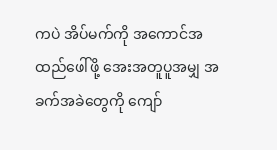ကပဲ အိပ်မက်ကို အကောင်အထည်ဖေါ်ဖို့ အေးအတူပူအမျှ အခက်အခဲတွေကို ကျော်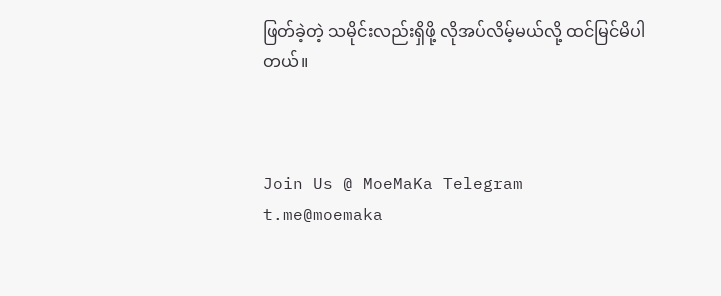ဖြတ်ခဲ့တဲ့ သမိုင်းလည်းရှိဖို့ လိုအပ်လိမ့်မယ်လို့ ထင်မြင်မိပါတယ်။



Join Us @ MoeMaKa Telegram
t.me@moemaka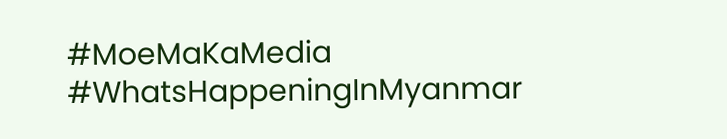#MoeMaKaMedia
#WhatsHappeningInMyanmar